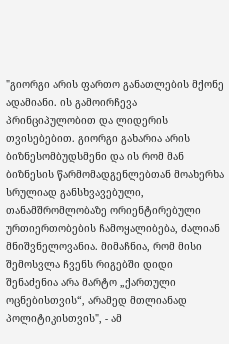"გიორგი არის ფართო განათლების მქონე ადამიანი. ის გამოირჩევა პრინციპულობით და ლიდერის თვისებებით. გიორგი გახარია არის ბიზნესომბუდსმენი და ის რომ მან ბიზნესის წარმომადგენლებთან მოახერხა სრულიად განსხვავებული, თანამშრომლობაზე ორიენტირებული ურთიერთობების ჩამოყალიბება, ძალიან მნიშვნელოვანია. მიმაჩნია, რომ მისი შემოსვლა ჩვენს რიგებში დიდი შენაძენია არა მარტო „ქართული ოცნებისთვის“, არამედ მთლიანად პოლიტიკისთვის", - ამ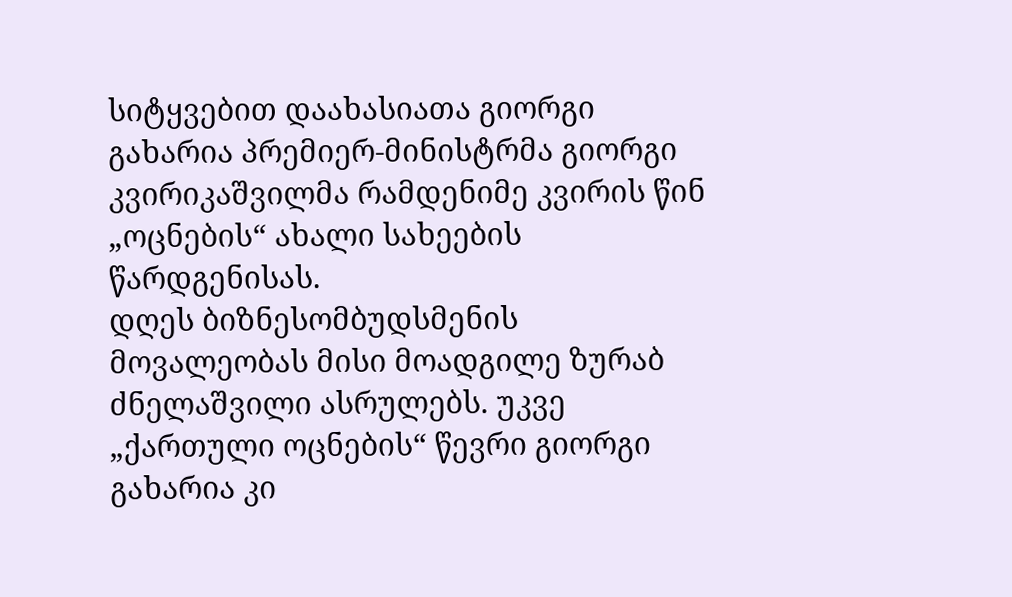სიტყვებით დაახასიათა გიორგი გახარია პრემიერ-მინისტრმა გიორგი კვირიკაშვილმა რამდენიმე კვირის წინ „ოცნების“ ახალი სახეების წარდგენისას.
დღეს ბიზნესომბუდსმენის მოვალეობას მისი მოადგილე ზურაბ ძნელაშვილი ასრულებს. უკვე „ქართული ოცნების“ წევრი გიორგი გახარია კი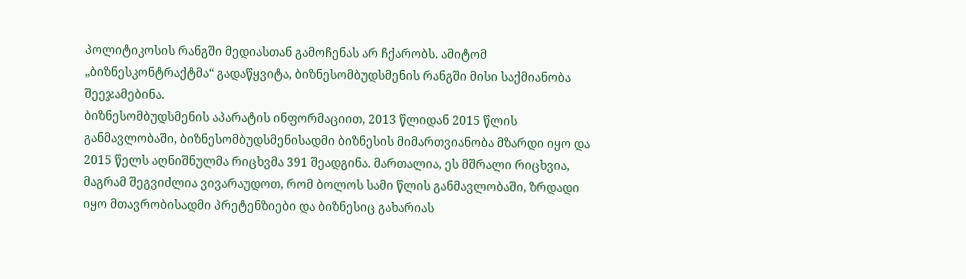პოლიტიკოსის რანგში მედიასთან გამოჩენას არ ჩქარობს. ამიტომ „ბიზნესკონტრაქტმა“ გადაწყვიტა, ბიზნესომბუდსმენის რანგში მისი საქმიანობა შეეჯამებინა.
ბიზნესომბუდსმენის აპარატის ინფორმაციით, 2013 წლიდან 2015 წლის განმავლობაში, ბიზნესომბუდსმენისადმი ბიზნესის მიმართვიანობა მზარდი იყო და 2015 წელს აღნიშნულმა რიცხვმა 391 შეადგინა. მართალია, ეს მშრალი რიცხვია, მაგრამ შეგვიძლია ვივარაუდოთ, რომ ბოლოს სამი წლის განმავლობაში, ზრდადი იყო მთავრობისადმი პრეტენზიები და ბიზნესიც გახარიას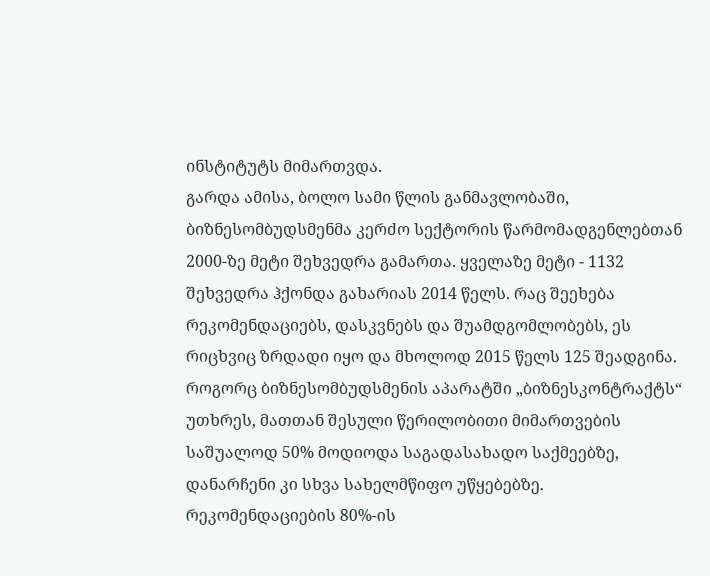ინსტიტუტს მიმართვდა.
გარდა ამისა, ბოლო სამი წლის განმავლობაში, ბიზნესომბუდსმენმა კერძო სექტორის წარმომადგენლებთან 2000-ზე მეტი შეხვედრა გამართა. ყველაზე მეტი - 1132 შეხვედრა ჰქონდა გახარიას 2014 წელს. რაც შეეხება რეკომენდაციებს, დასკვნებს და შუამდგომლობებს, ეს რიცხვიც ზრდადი იყო და მხოლოდ 2015 წელს 125 შეადგინა.
როგორც ბიზნესომბუდსმენის აპარატში „ბიზნესკონტრაქტს“ უთხრეს, მათთან შესული წერილობითი მიმართვების საშუალოდ 50% მოდიოდა საგადასახადო საქმეებზე, დანარჩენი კი სხვა სახელმწიფო უწყებებზე. რეკომენდაციების 80%-ის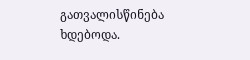გათვალისწინება ხდებოდა.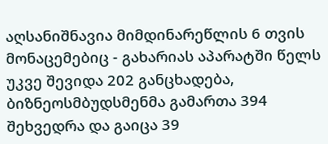აღსანიშნავია მიმდინარეწლის 6 თვის მონაცემებიც - გახარიას აპარატში წელს უკვე შევიდა 202 განცხადება, ბიზნეოსმბუდსმენმა გამართა 394 შეხვედრა და გაიცა 39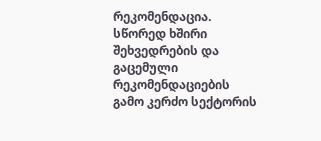რეკომენდაცია.
სწორედ ხშირი შეხვედრების და გაცემული რეკომენდაციების გამო კერძო სექტორის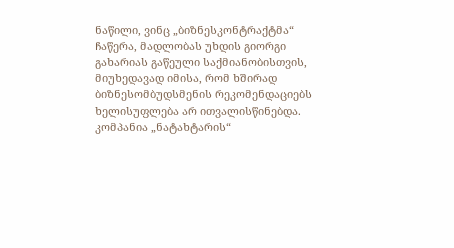ნაწილი, ვინც „ბიზნესკონტრაქტმა“ ჩაწერა, მადლობას უხდის გიორგი გახარიას გაწეული საქმიანობისთვის, მიუხედავად იმისა, რომ ხშირად ბიზნესომბუდსმენის რეკომენდაციებს ხელისუფლება არ ითვალისწინებდა.
კომპანია „ნატახტარის“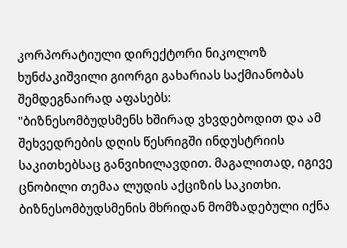კორპორატიული დირექტორი ნიკოლოზ ხუნძაკიშვილი გიორგი გახარიას საქმიანობას შემდეგნაირად აფასებს:
"ბიზნესომბუდსმენს ხშირად ვხვდებოდით და ამ შეხვედრების დღის წესრიგში ინდუსტრიის საკითხებსაც განვიხილავდით. მაგალითად, იგივე ცნობილი თემაა ლუდის აქციზის საკითხი. ბიზნესომბუდსმენის მხრიდან მომზადებული იქნა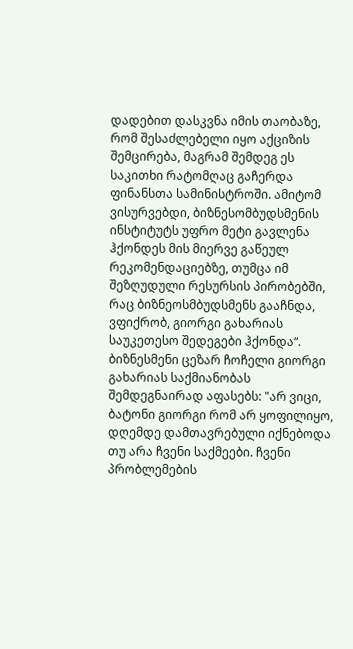დადებით დასკვნა იმის თაობაზე, რომ შესაძლებელი იყო აქციზის შემცირება, მაგრამ შემდეგ ეს საკითხი რატომღაც გაჩერდა ფინანსთა სამინისტროში. ამიტომ ვისურვებდი, ბიზნესომბუდსმენის ინსტიტუტს უფრო მეტი გავლენა ჰქონდეს მის მიერვე გაწეულ რეკომენდაციებზე, თუმცა იმ შეზღუდული რესურსის პირობებში, რაც ბიზნეოსმბუდსმენს გააჩნდა, ვფიქრობ, გიორგი გახარიას საუკეთესო შედეგები ჰქონდა“.
ბიზნესმენი ცეზარ ჩოჩელი გიორგი გახარიას საქმიანობას შემდეგნაირად აფასებს: "არ ვიცი, ბატონი გიორგი რომ არ ყოფილიყო, დღემდე დამთავრებული იქნებოდა თუ არა ჩვენი საქმეები. ჩვენი პრობლემების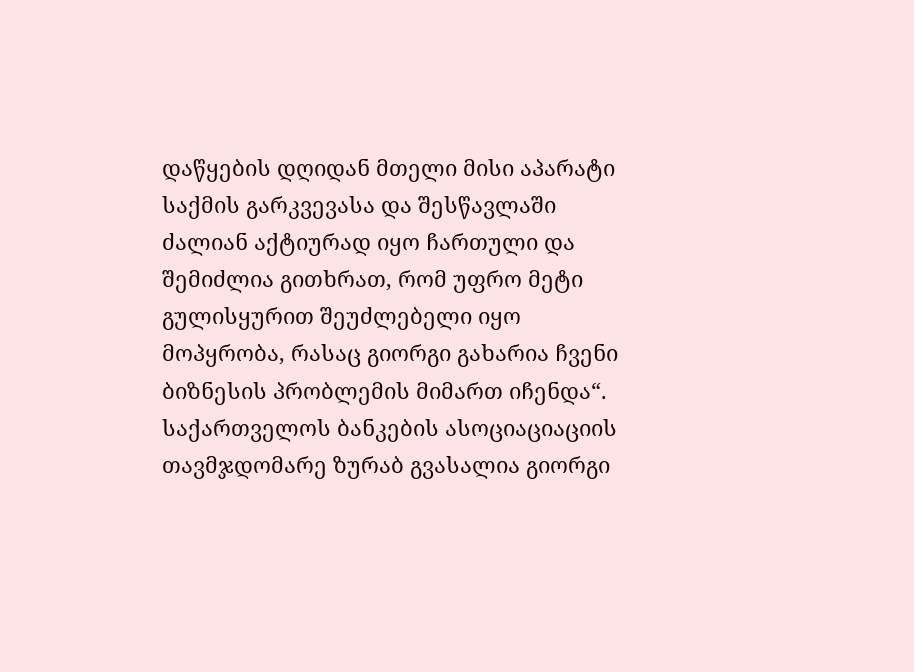დაწყების დღიდან მთელი მისი აპარატი საქმის გარკვევასა და შესწავლაში ძალიან აქტიურად იყო ჩართული და შემიძლია გითხრათ, რომ უფრო მეტი გულისყურით შეუძლებელი იყო მოპყრობა, რასაც გიორგი გახარია ჩვენი ბიზნესის პრობლემის მიმართ იჩენდა“.
საქართველოს ბანკების ასოციაციაციის თავმჯდომარე ზურაბ გვასალია გიორგი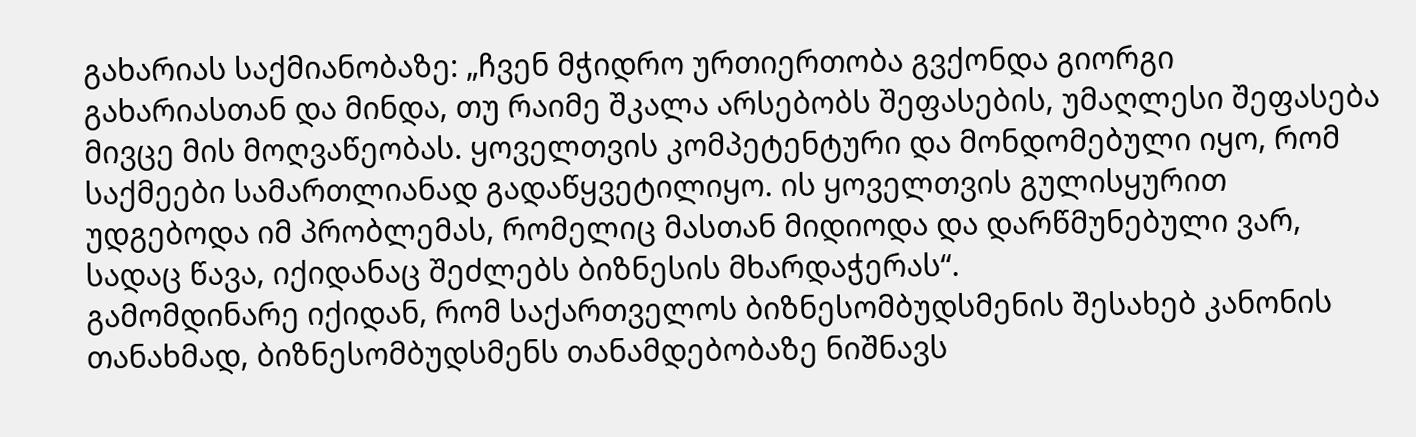გახარიას საქმიანობაზე: „ჩვენ მჭიდრო ურთიერთობა გვქონდა გიორგი გახარიასთან და მინდა, თუ რაიმე შკალა არსებობს შეფასების, უმაღლესი შეფასება მივცე მის მოღვაწეობას. ყოველთვის კომპეტენტური და მონდომებული იყო, რომ საქმეები სამართლიანად გადაწყვეტილიყო. ის ყოველთვის გულისყურით უდგებოდა იმ პრობლემას, რომელიც მასთან მიდიოდა და დარწმუნებული ვარ, სადაც წავა, იქიდანაც შეძლებს ბიზნესის მხარდაჭერას“.
გამომდინარე იქიდან, რომ საქართველოს ბიზნესომბუდსმენის შესახებ კანონის თანახმად, ბიზნესომბუდსმენს თანამდებობაზე ნიშნავს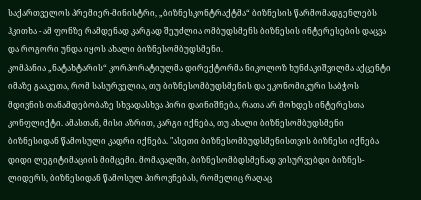საქართველოს პრემიერ-მინისტრი, „ბიზნესკონტრაქტმა“ ბიზნესის წარმომადგენლებს ჰკითხა - ამ ფონზე რამდენად კარგად შეუძლია ომბუდსმენს ბიზნესის ინტერესების დაცვა და როგორი უნდა იყოს ახალი ბიზნესომბუდსმენი.
კომპანია „ნატახტარის“ კორპორატიულმა დირექტორმა ნიკოლოზ ხუნძაკიშვილმა აქცენტი იმაზე გააკეთა, რომ სასურველია, თუ ბიზნესომბუდსმენის და ეკონომიკური საბჭოს მდივნის თანამდებობაზე სხვადასხვა პირი დაინიშნება, რათა არ მოხდეს ინტერესთა კონფლიქტი. ამასთან, მისი აზრით, კარგი იქნება, თუ ახალი ბიზნესომბუდსმენი ბიზნესიდან წამოსული კადრი იქნება. "ასეთი ბიზნესომბუდსმენისთვის ბიზნესი იქნება დიდი ლეგიტიმაციის მიმცემი. მომავალში, ბიზნესომბდსმენად ვისურვებდი ბიზნეს-ლიდერს, ბიზნესიდან წამოსულ პიროვნებას, რომელიც რაღაც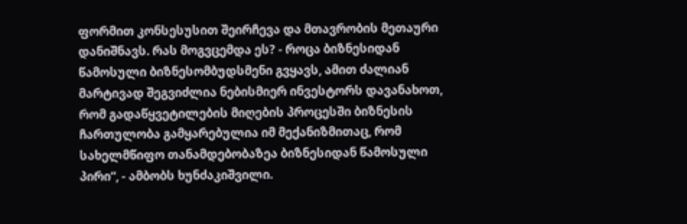ფორმით კონსესუსით შეირჩევა და მთავრობის მეთაური დანიშნავს. რას მოგვცემდა ეს? - როცა ბიზნესიდან წამოსული ბიზნესომბუდსმენი გვყავს, ამით ძალიან მარტივად შეგვიძლია ნებისმიერ ინვესტორს დავანახოთ, რომ გადაწყვეტილების მიღების პროცესში ბიზნესის ჩართულობა გამყარებულია იმ მექანიზმითაც, რომ სახელმწიფო თანამდებობაზეა ბიზნესიდან წამოსული პირი“, - ამბობს ხუნძაკიშვილი.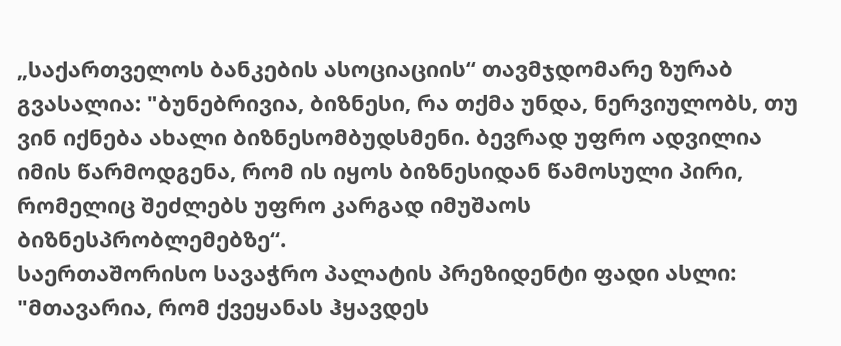„საქართველოს ბანკების ასოციაციის“ თავმჯდომარე ზურაბ გვასალია: "ბუნებრივია, ბიზნესი, რა თქმა უნდა, ნერვიულობს, თუ ვინ იქნება ახალი ბიზნესომბუდსმენი. ბევრად უფრო ადვილია იმის წარმოდგენა, რომ ის იყოს ბიზნესიდან წამოსული პირი, რომელიც შეძლებს უფრო კარგად იმუშაოს ბიზნესპრობლემებზე“.
საერთაშორისო სავაჭრო პალატის პრეზიდენტი ფადი ასლი: "მთავარია, რომ ქვეყანას ჰყავდეს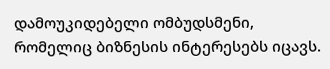დამოუკიდებელი ომბუდსმენი, რომელიც ბიზნესის ინტერესებს იცავს.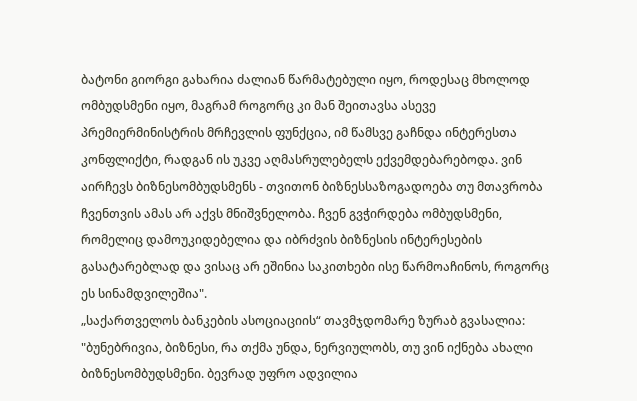ბატონი გიორგი გახარია ძალიან წარმატებული იყო, როდესაც მხოლოდ ომბუდსმენი იყო, მაგრამ როგორც კი მან შეითავსა ასევე პრემიერმინისტრის მრჩევლის ფუნქცია, იმ წამსვე გაჩნდა ინტერესთა კონფლიქტი, რადგან ის უკვე აღმასრულებელს ექვემდებარებოდა. ვინ აირჩევს ბიზნესომბუდსმენს - თვითონ ბიზნესსაზოგადოება თუ მთავრობა ჩვენთვის ამას არ აქვს მნიშვნელობა. ჩვენ გვჭირდება ომბუდსმენი, რომელიც დამოუკიდებელია და იბრძვის ბიზნესის ინტერესების გასატარებლად და ვისაც არ ეშინია საკითხები ისე წარმოაჩინოს, როგორც ეს სინამდვილეშია".
„საქართველოს ბანკების ასოციაციის“ თავმჯდომარე ზურაბ გვასალია: "ბუნებრივია, ბიზნესი, რა თქმა უნდა, ნერვიულობს, თუ ვინ იქნება ახალი ბიზნესომბუდსმენი. ბევრად უფრო ადვილია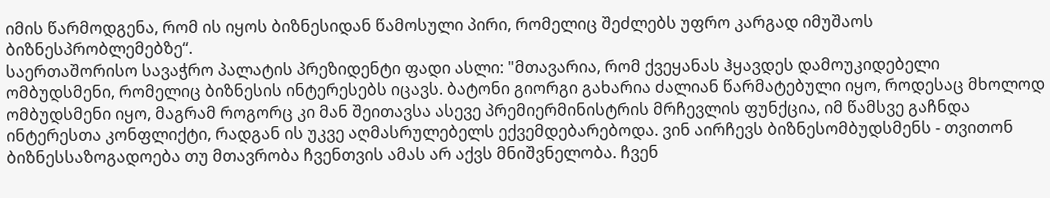იმის წარმოდგენა, რომ ის იყოს ბიზნესიდან წამოსული პირი, რომელიც შეძლებს უფრო კარგად იმუშაოს ბიზნესპრობლემებზე“.
საერთაშორისო სავაჭრო პალატის პრეზიდენტი ფადი ასლი: "მთავარია, რომ ქვეყანას ჰყავდეს დამოუკიდებელი ომბუდსმენი, რომელიც ბიზნესის ინტერესებს იცავს. ბატონი გიორგი გახარია ძალიან წარმატებული იყო, როდესაც მხოლოდ ომბუდსმენი იყო, მაგრამ როგორც კი მან შეითავსა ასევე პრემიერმინისტრის მრჩევლის ფუნქცია, იმ წამსვე გაჩნდა ინტერესთა კონფლიქტი, რადგან ის უკვე აღმასრულებელს ექვემდებარებოდა. ვინ აირჩევს ბიზნესომბუდსმენს - თვითონ ბიზნესსაზოგადოება თუ მთავრობა ჩვენთვის ამას არ აქვს მნიშვნელობა. ჩვენ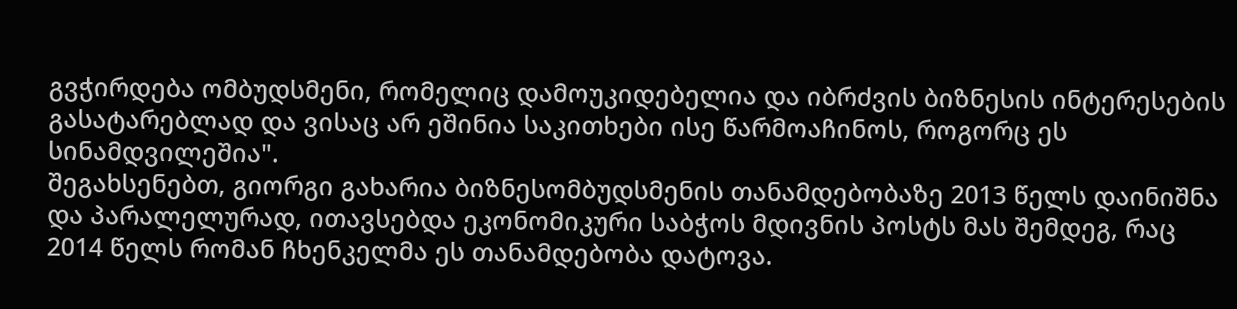გვჭირდება ომბუდსმენი, რომელიც დამოუკიდებელია და იბრძვის ბიზნესის ინტერესების გასატარებლად და ვისაც არ ეშინია საკითხები ისე წარმოაჩინოს, როგორც ეს სინამდვილეშია".
შეგახსენებთ, გიორგი გახარია ბიზნესომბუდსმენის თანამდებობაზე 2013 წელს დაინიშნა და პარალელურად, ითავსებდა ეკონომიკური საბჭოს მდივნის პოსტს მას შემდეგ, რაც 2014 წელს რომან ჩხენკელმა ეს თანამდებობა დატოვა.